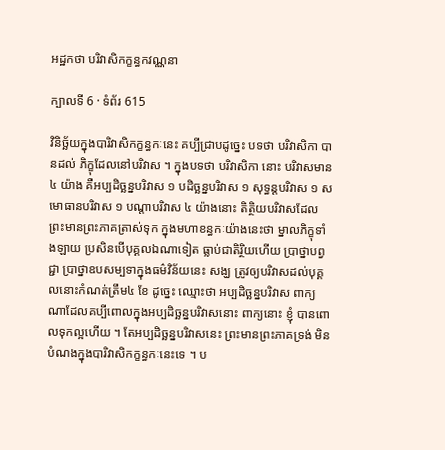អដ្ឋកថា បរិវាសិកក្ខន្ធកវណ្ណនា

ក្បាលទី 6 · ទំព័រ 615

វិនិច្ឆ័យក្នុងបារិវាសិកក្ខន្ធកៈនេះ គប្បីជ្រាបដូច្នេះ បទថា បរិវាសិកា បានដល់ ភិក្ខុដែលនៅបរិវាស ។ ក្នុងបទថា បរិវាសិកា នោះ បរិវាសមាន ៤ យ៉ាង គឺអប្បដិច្ឆន្នបរិវាស ១ បដិច្ឆន្នបរិវាស ១ សុទ្ធន្តបរិវាស ១ សមោធានបរិវាស ១ បណ្តាបរិវាស ៤ យ៉ាងនោះ តិត្ថិយបរិវាសដែលព្រះមានព្រះភាគត្រាស់ទុក ក្នុងមហាខន្ធកៈយ៉ាងនេះថា ម្នាលភិក្ខុទាំងឡាយ ប្រសិនបើបុគ្គលឯណាទៀត ធ្លាប់ជាតិរ្ថិយហើយ ប្រាថ្នាបព្វជ្ជា ប្រាថ្នាឧបសម្បទាក្នុងធម៌វិន័យនេះ សង្ឃ ត្រូវឲ្យបរិវាសដល់បុគ្គលនោះកំណត់ត្រឹម៤ ខែ ដូច្នេះ ឈ្មោះថា អប្បដិច្ឆន្នបរិវាស ពាក្យណាដែលគប្បីពោលក្នុងអប្បដិច្ឆន្នបរិវាសនោះ ពាក្យនោះ ខ្ញុំ បានពោលទុកល្អហើយ ។ តែអប្បដិច្ឆន្នបរិវាសនេះ ព្រះមានព្រះភាគទ្រង់ មិនបំណងក្នុងបារិវាសិកក្ខន្ធកៈនេះទេ ។ ប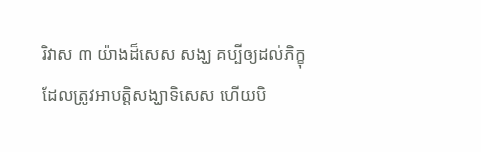រិវាស ៣ យ៉ាងដ៏សេស សង្ឃ គប្បីឲ្យដល់ភិក្ខុដែលត្រូវអាបត្តិសង្ឃាទិសេស ហើយបិ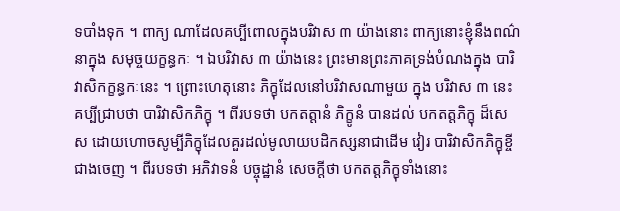ទបាំងទុក ។ ពាក្យ ណាដែលគប្បីពោលក្នុងបរិវាស ៣ យ៉ាងនោះ ពាក្យនោះខ្ញុំនឹងពណ៌នាក្នុង សមុច្ចយក្ខន្ធកៈ ។ ឯបរិវាស ៣ យ៉ាងនេះ ព្រះមានព្រះភាគទ្រង់បំណងក្នុង បារិវាសិកក្ខន្ធកៈនេះ ។ ព្រោះហេតុនោះ ភិក្ខុដែលនៅបរិវាសណាមួយ ក្នុង បរិវាស ៣ នេះ គប្បីជ្រាបថា បារិវាសិកភិក្ខុ ។ ពីរបទថា បកតត្តានំ ភិក្ខូនំ បានដល់ បកតត្តភិក្ខុ ដ៏សេស ដោយហោចសូម្បីភិក្ខុដែលគួរដល់មូលាយបដិកស្សនាជាដើម វៀរ បារិវាសិកភិក្ខុខ្ចីជាងចេញ ។ ពីរបទថា អភិវាទនំ បច្ចុដ្ឋានំ សេចក្តីថា បកតត្តភិក្ខុទាំងនោះ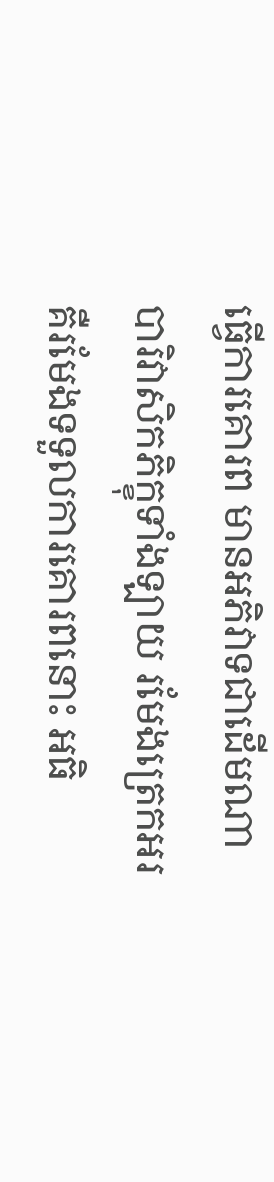ធ្វើការគោរព មានអភិវាទជាដើមណា បារិវាសិកភិក្ខុទាំងឡាយ រមែងត្រេកអរ គឺរមែងទទួលការគោរពនោះ អធិ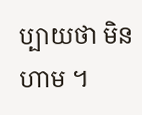ប្បាយថា មិនហាម ។